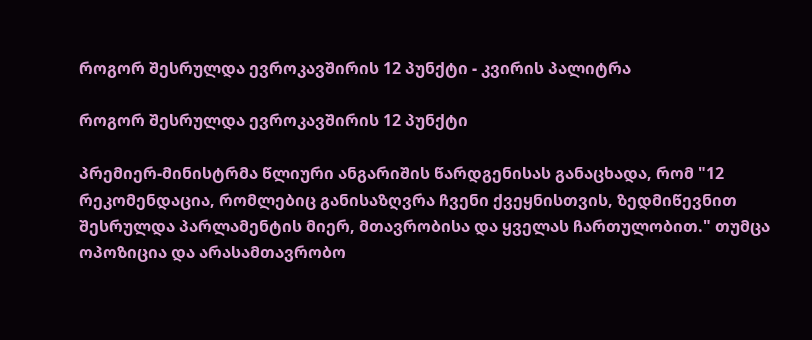როგორ შესრულდა ევროკავშირის 12 პუნქტი - კვირის პალიტრა

როგორ შესრულდა ევროკავშირის 12 პუნქტი

პრემიერ-მინისტრმა წლიური ანგარიშის წარდგენისას განაცხადა, რომ "12 რეკომენდაცია, რომლებიც განისაზღვრა ჩვენი ქვეყნისთვის, ზედმიწევნით შესრულდა პარლამენტის მიერ, მთავრობისა და ყველას ჩართულობით." თუმცა ოპოზიცია და არასამთავრობო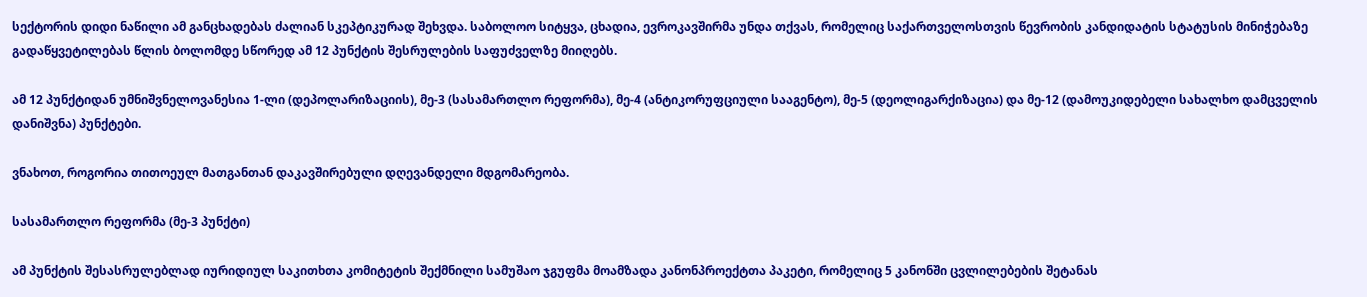სექტორის დიდი ნაწილი ამ განცხადებას ძალიან სკეპტიკურად შეხვდა. საბოლოო სიტყვა, ცხადია, ევროკავშირმა უნდა თქვას, რომელიც საქართველოსთვის წევრობის კანდიდატის სტატუსის მინიჭებაზე გადაწყვეტილებას წლის ბოლომდე სწორედ ამ 12 პუნქტის შესრულების საფუძველზე მიიღებს.

ამ 12 პუნქტიდან უმნიშვნელოვანესია 1-ლი (დეპოლარიზაციის), მე-3 (სასამართლო რეფორმა), მე-4 (ანტიკორუფციული სააგენტო), მე-5 (დეოლიგარქიზაცია) და მე-12 (დამოუკიდებელი სახალხო დამცველის დანიშვნა) პუნქტები.

ვნახოთ, როგორია თითოეულ მათგანთან დაკავშირებული დღევანდელი მდგომარეობა.

სასამართლო რეფორმა (მე-3 პუნქტი)

ამ პუნქტის შესასრულებლად იურიდიულ საკითხთა კომიტეტის შექმნილი სამუშაო ჯგუფმა მოამზადა კანონპროექტთა პაკეტი, რომელიც 5 კანონში ცვლილებების შეტანას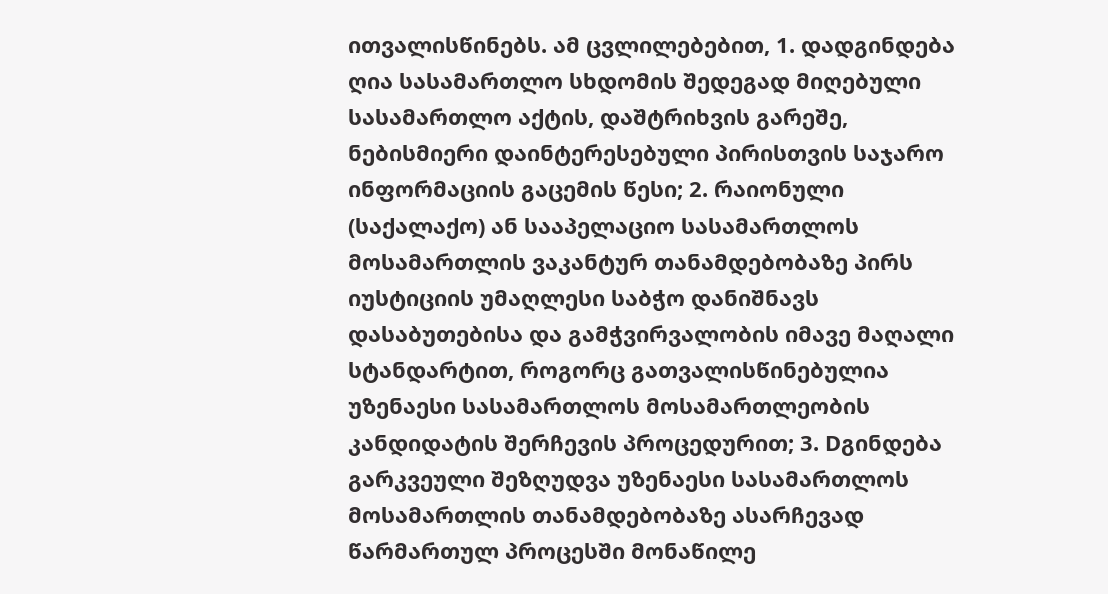ითვალისწინებს. ამ ცვლილებებით, 1. დადგინდება ღია სასამართლო სხდომის შედეგად მიღებული სასამართლო აქტის, დაშტრიხვის გარეშე, ნებისმიერი დაინტერესებული პირისთვის საჯარო ინფორმაციის გაცემის წესი; 2. რაიონული (საქალაქო) ან სააპელაციო სასამართლოს მოსამართლის ვაკანტურ თანამდებობაზე პირს იუსტიციის უმაღლესი საბჭო დანიშნავს დასაბუთებისა და გამჭვირვალობის იმავე მაღალი სტანდარტით, როგორც გათვალისწინებულია უზენაესი სასამართლოს მოსამართლეობის კანდიდატის შერჩევის პროცედურით; 3. Dგინდება გარკვეული შეზღუდვა უზენაესი სასამართლოს მოსამართლის თანამდებობაზე ასარჩევად წარმართულ პროცესში მონაწილე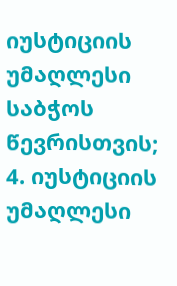იუსტიციის უმაღლესი საბჭოს წევრისთვის; 4. იუსტიციის უმაღლესი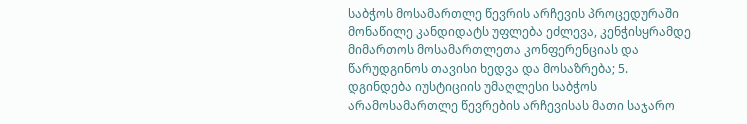საბჭოს მოსამართლე წევრის არჩევის პროცედურაში მონაწილე კანდიდატს უფლება ეძლევა, კენჭისყრამდე მიმართოს მოსამართლეთა კონფერენციას და წარუდგინოს თავისი ხედვა და მოსაზრება; 5. დგინდება იუსტიციის უმაღლესი საბჭოს არამოსამართლე წევრების არჩევისას მათი საჯარო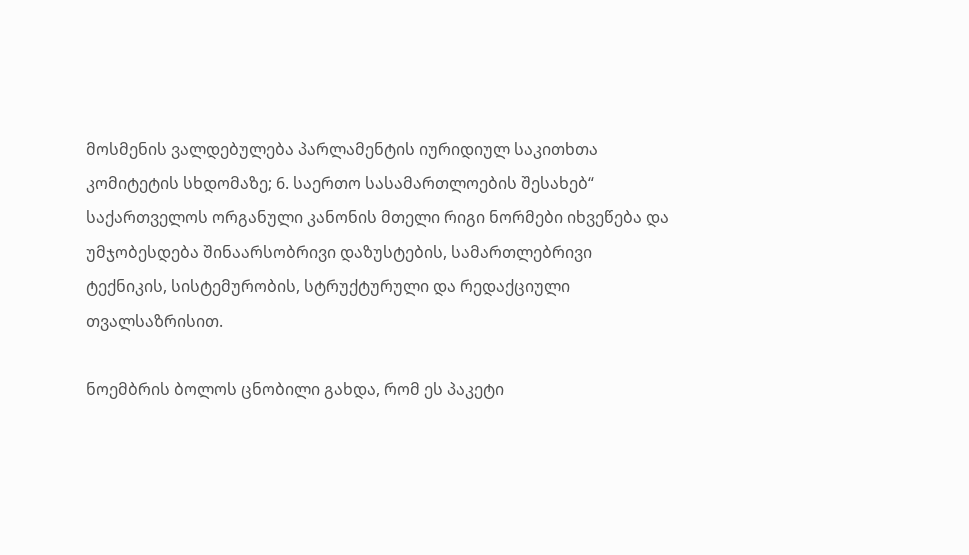მოსმენის ვალდებულება პარლამენტის იურიდიულ საკითხთა კომიტეტის სხდომაზე; 6. საერთო სასამართლოების შესახებ“ საქართველოს ორგანული კანონის მთელი რიგი ნორმები იხვეწება და უმჯობესდება შინაარსობრივი დაზუსტების, სამართლებრივი ტექნიკის, სისტემურობის, სტრუქტურული და რედაქციული თვალსაზრისით.

ნოემბრის ბოლოს ცნობილი გახდა, რომ ეს პაკეტი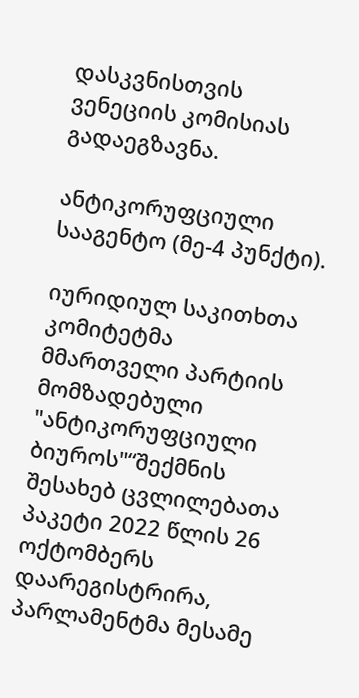დასკვნისთვის ვენეციის კომისიას გადაეგზავნა.

ანტიკორუფციული სააგენტო (მე-4 პუნქტი).

იურიდიულ საკითხთა კომიტეტმა მმართველი პარტიის მომზადებული "ანტიკორუფციული ბიუროს"“შექმნის შესახებ ცვლილებათა პაკეტი 2022 წლის 26 ოქტომბერს დაარეგისტრირა, პარლამენტმა მესამე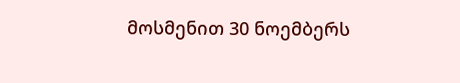მოსმენით 30 ნოემბერს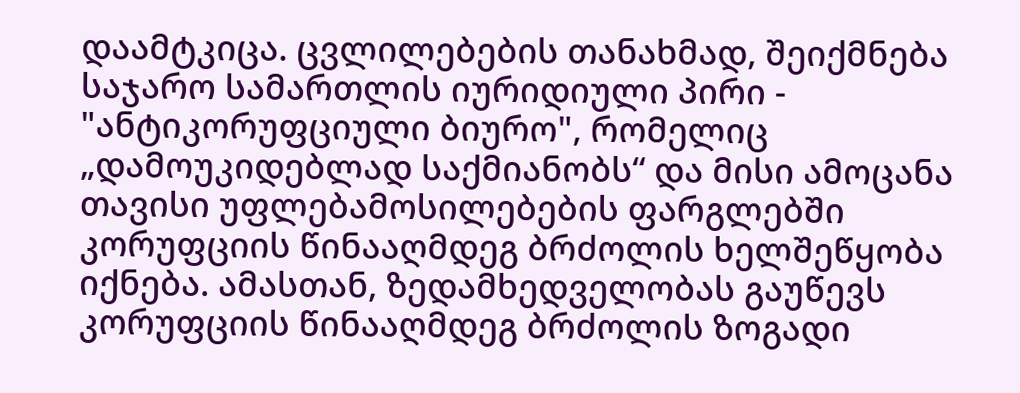დაამტკიცა. ცვლილებების თანახმად, შეიქმნება საჯარო სამართლის იურიდიული პირი - "ანტიკორუფციული ბიურო", რომელიც „დამოუკიდებლად საქმიანობს“ და მისი ამოცანა თავისი უფლებამოსილებების ფარგლებში კორუფციის წინააღმდეგ ბრძოლის ხელშეწყობა იქნება. ამასთან, ზედამხედველობას გაუწევს კორუფციის წინააღმდეგ ბრძოლის ზოგადი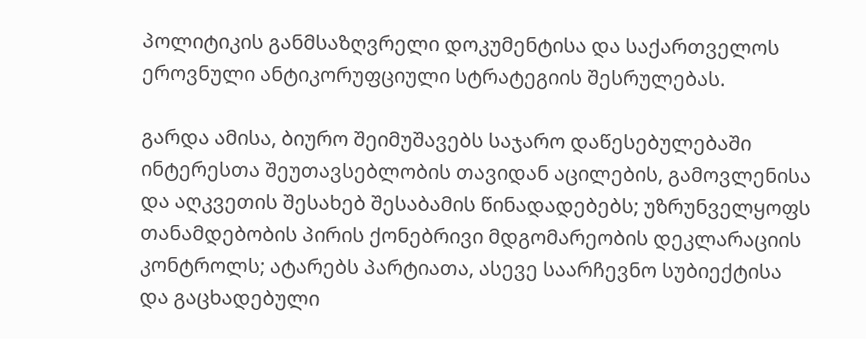პოლიტიკის განმსაზღვრელი დოკუმენტისა და საქართველოს ეროვნული ანტიკორუფციული სტრატეგიის შესრულებას.

გარდა ამისა, ბიურო შეიმუშავებს საჯარო დაწესებულებაში ინტერესთა შეუთავსებლობის თავიდან აცილების, გამოვლენისა და აღკვეთის შესახებ შესაბამის წინადადებებს; უზრუნველყოფს თანამდებობის პირის ქონებრივი მდგომარეობის დეკლარაციის კონტროლს; ატარებს პარტიათა, ასევე საარჩევნო სუბიექტისა და გაცხადებული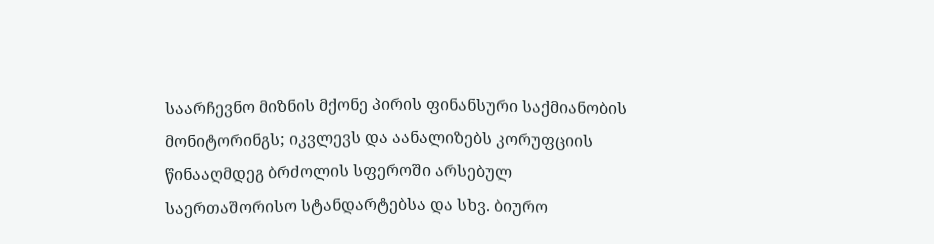საარჩევნო მიზნის მქონე პირის ფინანსური საქმიანობის მონიტორინგს; იკვლევს და აანალიზებს კორუფციის წინააღმდეგ ბრძოლის სფეროში არსებულ საერთაშორისო სტანდარტებსა და სხვ. ბიურო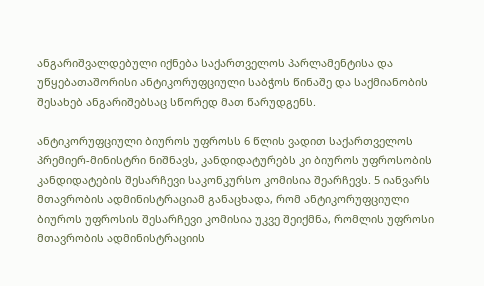ანგარიშვალდებული იქნება საქართველოს პარლამენტისა და უწყებათაშორისი ანტიკორუფციული საბჭოს წინაშე და საქმიანობის შესახებ ანგარიშებსაც სწორედ მათ წარუდგენს.

ანტიკორუფციული ბიუროს უფროსს 6 წლის ვადით საქართველოს პრემიერ-მინისტრი ნიშნავს, კანდიდატურებს კი ბიუროს უფროსობის კანდიდატების შესარჩევი საკონკურსო კომისია შეარჩევს. 5 იანვარს მთავრობის ადმინისტრაციამ განაცხადა, რომ ანტიკორუფციული ბიუროს უფროსის შესარჩევი კომისია უკვე შეიქმნა, რომლის უფროსი მთავრობის ადმინისტრაციის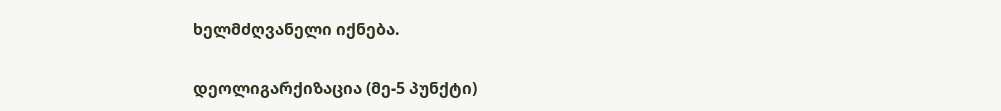ხელმძღვანელი იქნება.

დეოლიგარქიზაცია (მე-5 პუნქტი)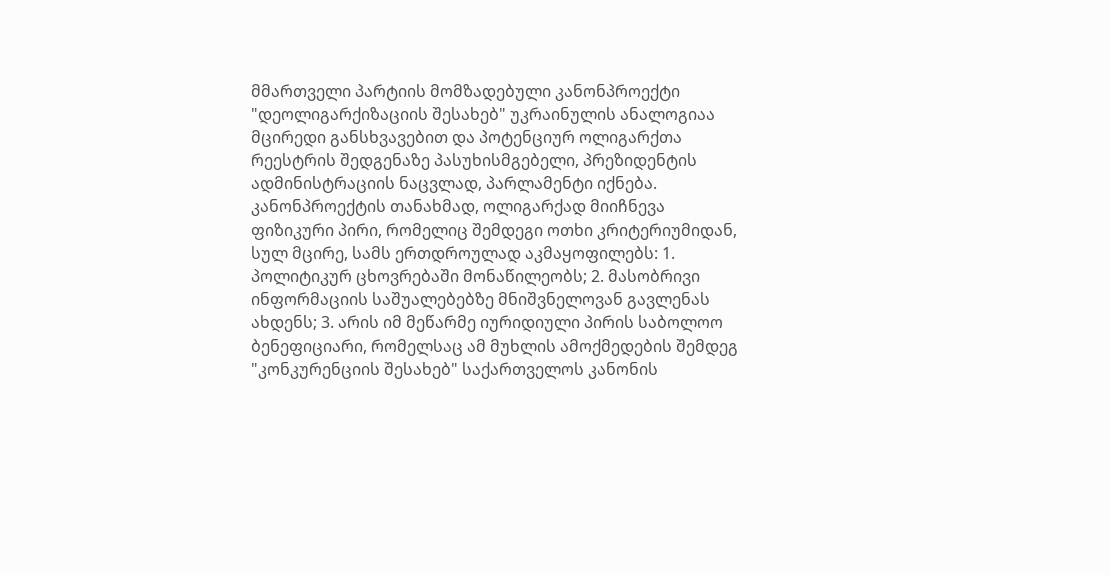მმართველი პარტიის მომზადებული კანონპროექტი "დეოლიგარქიზაციის შესახებ" უკრაინულის ანალოგიაა მცირედი განსხვავებით და პოტენციურ ოლიგარქთა რეესტრის შედგენაზე პასუხისმგებელი, პრეზიდენტის ადმინისტრაციის ნაცვლად, პარლამენტი იქნება. კანონპროექტის თანახმად, ოლიგარქად მიიჩნევა ფიზიკური პირი, რომელიც შემდეგი ოთხი კრიტერიუმიდან, სულ მცირე, სამს ერთდროულად აკმაყოფილებს: 1. პოლიტიკურ ცხოვრებაში მონაწილეობს; 2. მასობრივი ინფორმაციის საშუალებებზე მნიშვნელოვან გავლენას ახდენს; 3. არის იმ მეწარმე იურიდიული პირის საბოლოო ბენეფიციარი, რომელსაც ამ მუხლის ამოქმედების შემდეგ "კონკურენციის შესახებ" საქართველოს კანონის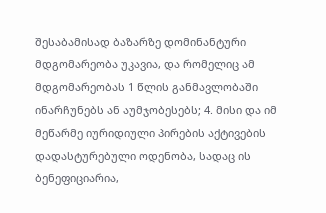შესაბამისად ბაზარზე დომინანტური მდგომარეობა უკავია, და რომელიც ამ მდგომარეობას 1 წლის განმავლობაში ინარჩუნებს ან აუმჯობესებს; 4. მისი და იმ მეწარმე იურიდიული პირების აქტივების დადასტურებული ოდენობა, სადაც ის ბენეფიციარია,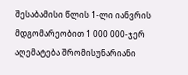შესაბამისი წლის 1-ლი იანვრის მდგომარეობით 1 000 000-ჯერ აღემატება შრომისუნარიანი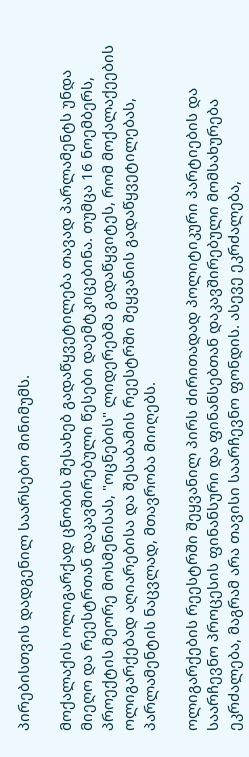პირებისთვის დადგენილ საარსებო მინიმუმს.

მოქალაქის ოლიგარქად ცნობის შესახებ გადაწყვეტილება თავად პარლამენტს უნდა მიეღო და რეესტრთან დაკავშირებული წესები დაემტკიცებინა. თუმცა 16 ნოემბერს, პროექტის მეორე მოსმენისას, "ოცნების" ლიდერებმა გადაწყვიტეს, რომ მოქალაქეების ოლიგარქებად აღიარებისა და შესაბამის რეესტრში შეყვანის გადაწყვეტილებას, პარლამენტის ნაცვლად, მთავრობა მიიღებს.

ოლიგარქების რეესტრში შეყვანილ პირს ძირითადად პოლიტიკური პარტიების და საარჩევნო პროცესის ფინანსური და ფინანსებთან დაკავშირებული მომსახურება ეკრძალება, მაგრამ არა თავისი საარჩევნო ფონდის. ასევე ეკრძალება,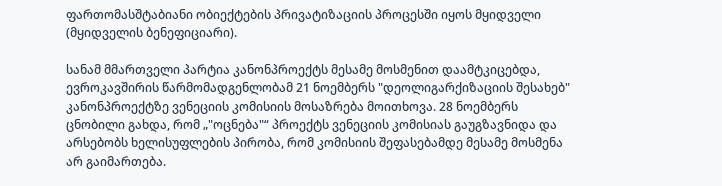ფართომასშტაბიანი ობიექტების პრივატიზაციის პროცესში იყოს მყიდველი (მყიდველის ბენეფიციარი).

სანამ მმართველი პარტია კანონპროექტს მესამე მოსმენით დაამტკიცებდა, ევროკავშირის წარმომადგენლობამ 21 ნოემბერს "დეოლიგარქიზაციის შესახებ" კანონპროექტზე ვენეციის კომისიის მოსაზრება მოითხოვა. 28 ნოემბერს ცნობილი გახდა, რომ „"ოცნება"“ პროექტს ვენეციის კომისიას გაუგზავნიდა და არსებობს ხელისუფლების პირობა, რომ კომისიის შეფასებამდე მესამე მოსმენა არ გაიმართება.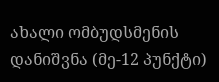ახალი ომბუდსმენის დანიშვნა (მე-12 პუნქტი)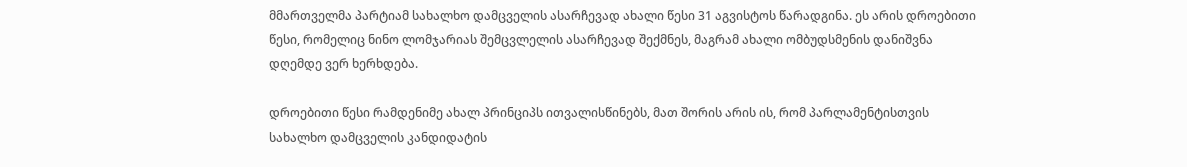მმართველმა პარტიამ სახალხო დამცველის ასარჩევად ახალი წესი 31 აგვისტოს წარადგინა. ეს არის დროებითი წესი, რომელიც ნინო ლომჯარიას შემცვლელის ასარჩევად შექმნეს, მაგრამ ახალი ომბუდსმენის დანიშვნა დღემდე ვერ ხერხდება.

დროებითი წესი რამდენიმე ახალ პრინციპს ითვალისწინებს, მათ შორის არის ის, რომ პარლამენტისთვის სახალხო დამცველის კანდიდატის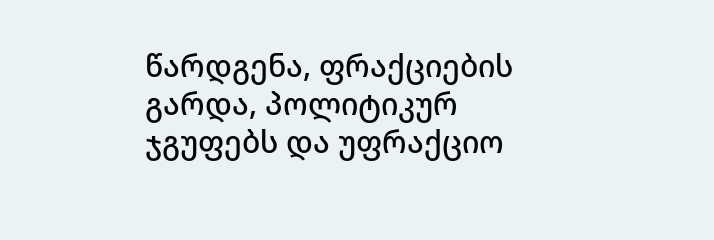წარდგენა, ფრაქციების გარდა, პოლიტიკურ ჯგუფებს და უფრაქციო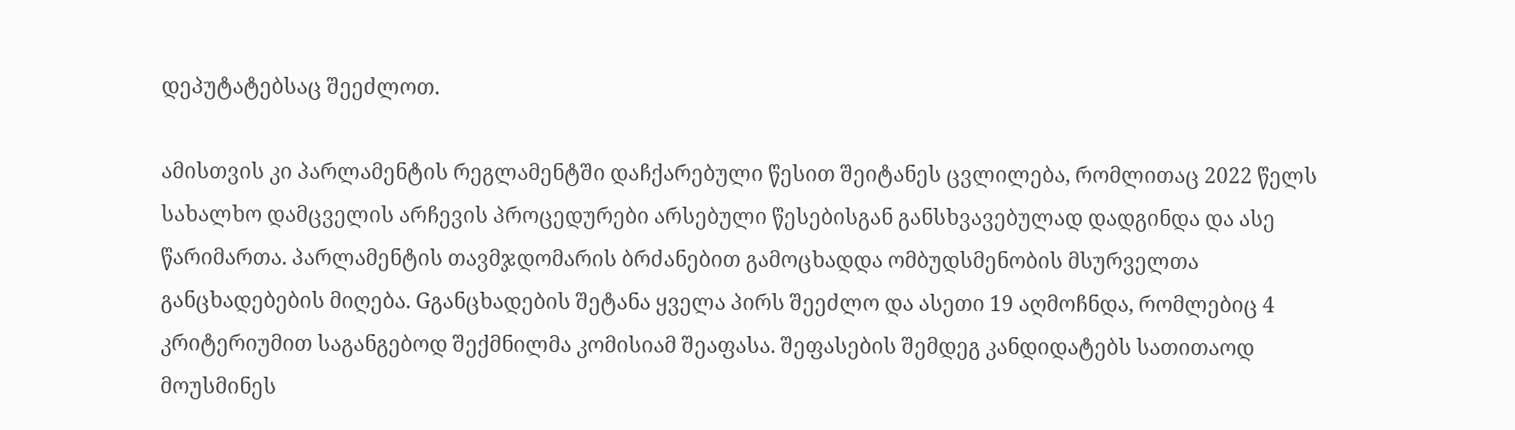დეპუტატებსაც შეეძლოთ.

ამისთვის კი პარლამენტის რეგლამენტში დაჩქარებული წესით შეიტანეს ცვლილება, რომლითაც 2022 წელს სახალხო დამცველის არჩევის პროცედურები არსებული წესებისგან განსხვავებულად დადგინდა და ასე წარიმართა. პარლამენტის თავმჯდომარის ბრძანებით გამოცხადდა ომბუდსმენობის მსურველთა განცხადებების მიღება. Gგანცხადების შეტანა ყველა პირს შეეძლო და ასეთი 19 აღმოჩნდა, რომლებიც 4 კრიტერიუმით საგანგებოდ შექმნილმა კომისიამ შეაფასა. შეფასების შემდეგ კანდიდატებს სათითაოდ მოუსმინეს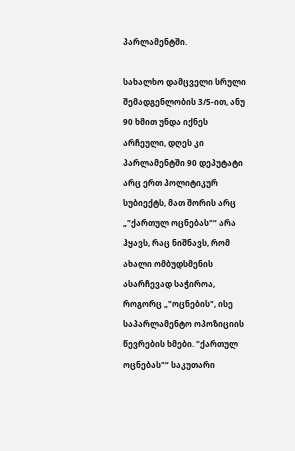პარლამენტში.

სახალხო დამცველი სრული შემადგენლობის 3/5-ით, ანუ 90 ხმით უნდა იქნეს არჩეული, დღეს კი პარლამენტში 90 დეპუტატი არც ერთ პოლიტიკურ სუბიექტს, მათ შორის არც „"ქართულ ოცნებას"“ არა ჰყავს, რაც ნიშნავს, რომ ახალი ომბუდსმენის ასარჩევად საჭიროა, როგორც „"ოცნების", ისე საპარლამენტო ოპოზიციის წევრების ხმები. "ქართულ ოცნებას"“ საკუთარი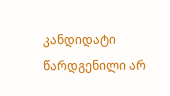კანდიდატი წარდგენილი არ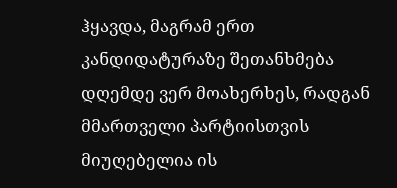ჰყავდა, მაგრამ ერთ კანდიდატურაზე შეთანხმება დღემდე ვერ მოახერხეს, რადგან მმართველი პარტიისთვის მიუღებელია ის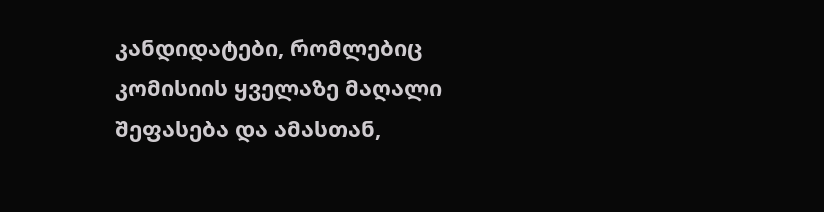კანდიდატები, რომლებიც კომისიის ყველაზე მაღალი შეფასება და ამასთან,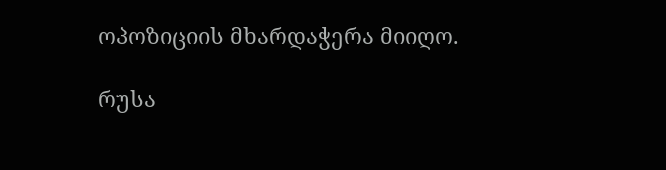ოპოზიციის მხარდაჭერა მიიღო.

რუსა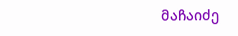მაჩაიძე